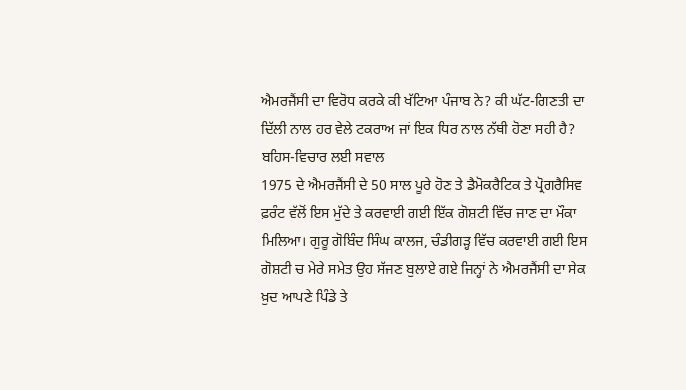ਐਮਰਜੈਂਸੀ ਦਾ ਵਿਰੋਧ ਕਰਕੇ ਕੀ ਖੱਟਿਆ ਪੰਜਾਬ ਨੇ? ਕੀ ਘੱਟ-ਗਿਣਤੀ ਦਾ ਦਿੱਲੀ ਨਾਲ ਹਰ ਵੇਲੇ ਟਕਰਾਅ ਜਾਂ ਇਕ ਧਿਰ ਨਾਲ ਨੱਥੀ ਹੋਣਾ ਸਹੀ ਹੈ? ਬਹਿਸ-ਵਿਚਾਰ ਲਈ ਸਵਾਲ
1975 ਦੇ ਐਮਰਜੈਂਸੀ ਦੇ 50 ਸਾਲ ਪੂਰੇ ਹੋਣ ਤੇ ਡੈਮੋਕਰੈਟਿਕ ਤੇ ਪ੍ਰੋਗਰੈਸਿਵ ਫ਼ਰੰਟ ਵੱਲੋਂ ਇਸ ਮੁੱਦੇ ਤੇ ਕਰਵਾਈ ਗਈ ਇੱਕ ਗੋਸ਼ਟੀ ਵਿੱਚ ਜਾਣ ਦਾ ਮੌਕਾ ਮਿਲਿਆ। ਗੁਰੂ ਗੋਬਿੰਦ ਸਿੰਘ ਕਾਲਜ, ਚੰਡੀਗੜ੍ਹ ਵਿੱਚ ਕਰਵਾਈ ਗਈ ਇਸ ਗੋਸ਼ਟੀ ਚ ਮੇਰੇ ਸਮੇਤ ਉਹ ਸੱਜਣ ਬੁਲਾਏ ਗਏ ਜਿਨ੍ਹਾਂ ਨੇ ਐਮਰਜੈਂਸੀ ਦਾ ਸੇਕ ਖ਼ੁਦ ਆਪਣੇ ਪਿੰਡੇ ਤੇ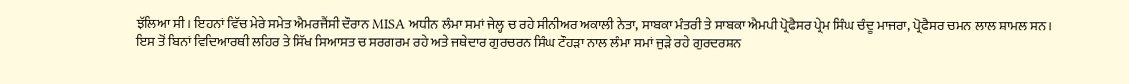ਝੱਲਿਆ ਸੀ। ਇਹਨਾਂ ਵਿੱਚ ਮੇਰੇ ਸਮੇਤ ਐਮਰਜੈਂਸੀ ਦੌਰਾਨ MISA ਅਧੀਨ ਲੰਮਾ ਸਮਾਂ ਜੇਲ੍ਹ ਚ ਰਹੇ ਸੀਨੀਅਰ ਅਕਾਲੀ ਨੇਤਾ, ਸਾਬਕਾ ਮੰਤਰੀ ਤੇ ਸਾਬਕਾ ਐਮਪੀ ਪ੍ਰੋਫੈਸਰ ਪ੍ਰੇਮ ਸਿੰਘ ਚੰਦੂ ਮਾਜਰਾ, ਪ੍ਰੋਫੈਸਰ ਚਮਨ ਲਾਲ ਸ਼ਾਮਲ ਸਨ।
ਇਸ ਤੋਂ ਬਿਨਾਂ ਵਿਦਿਆਰਥੀ ਲਹਿਰ ਤੇ ਸਿੱਖ ਸਿਆਸਤ ਚ ਸਰਗਰਮ ਰਹੇ ਅਤੇ ਜਥੇਦਾਰ ਗੁਰਚਰਨ ਸਿੰਘ ਟੌਹੜਾ ਨਾਲ ਲੰਮਾ ਸਮਾਂ ਜੁੜੇ ਰਹੇ ਗੁਰਦਰਸ਼ਨ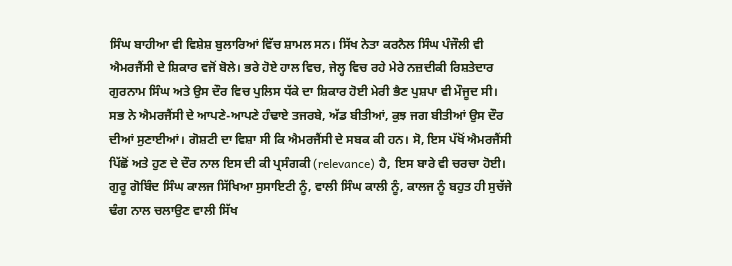ਸਿੰਘ ਬਾਹੀਆ ਵੀ ਵਿਸ਼ੇਸ਼ ਬੁਲਾਰਿਆਂ ਵਿੱਚ ਸ਼ਾਮਲ ਸਨ। ਸਿੱਖ ਨੇਤਾ ਕਰਨੈਲ ਸਿੰਘ ਪੰਜੌਲੀ ਵੀ ਐਮਰਜੈਂਸੀ ਦੇ ਸ਼ਿਕਾਰ ਵਜੋਂ ਬੋਲੇ। ਭਰੇ ਹੋਏ ਹਾਲ ਵਿਚ, ਜੇਲ੍ਹ ਵਿਚ ਰਹੇ ਮੇਰੇ ਨਜ਼ਦੀਕੀ ਰਿਸ਼ਤੇਦਾਰ ਗੁਰਨਾਮ ਸਿੰਘ ਅਤੇ ਉਸ ਦੌਰ ਵਿਚ ਪੁਲਿਸ ਧੱਕੇ ਦਾ ਸ਼ਿਕਾਰ ਹੋਈ ਮੇਰੀ ਭੈਣ ਪੁਸ਼ਪਾ ਵੀ ਮੌਜੂਦ ਸੀ।
ਸਭ ਨੇ ਐਮਰਜੈਂਸੀ ਦੇ ਆਪਣੇ-ਆਪਣੇ ਹੰਢਾਏ ਤਜਰਬੇ, ਅੱਡ ਬੀਤੀਆਂ, ਕੁਝ ਜਗ ਬੀਤੀਆਂ ਉਸ ਦੌਰ ਦੀਆਂ ਸੁਣਾਈਆਂ। ਗੋਸ਼ਟੀ ਦਾ ਵਿਸ਼ਾ ਸੀ ਕਿ ਐਮਰਜੈਂਸੀ ਦੇ ਸਬਕ ਕੀ ਹਨ। ਸੋ, ਇਸ ਪੱਖੋਂ ਐਮਰਜੈਂਸੀ ਪਿੱਛੋਂ ਅਤੇ ਹੁਣ ਦੇ ਦੌਰ ਨਾਲ ਇਸ ਦੀ ਕੀ ਪ੍ਰਸੰਗਕੀ (relevance) ਹੈ, ਇਸ ਬਾਰੇ ਵੀ ਚਰਚਾ ਹੋਈ।
ਗੁਰੂ ਗੋਬਿੰਦ ਸਿੰਘ ਕਾਲਜ ਸਿੱਖਿਆ ਸੁਸਾਇਟੀ ਨੂੰ, ਵਾਲੀ ਸਿੰਘ ਕਾਲੀ ਨੂੰ, ਕਾਲਜ ਨੂੰ ਬਹੁਤ ਹੀ ਸੁਚੱਜੇ ਢੰਗ ਨਾਲ ਚਲਾਉਣ ਵਾਲੀ ਸਿੱਖ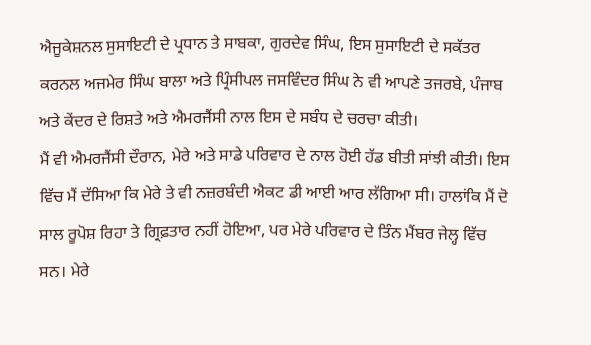ਐਜੂਕੇਸ਼ਨਲ ਸੁਸਾਇਟੀ ਦੇ ਪ੍ਰਧਾਨ ਤੇ ਸਾਬਕਾ, ਗੁਰਦੇਵ ਸਿੰਘ, ਇਸ ਸੁਸਾਇਟੀ ਦੇ ਸਕੱਤਰ ਕਰਨਲ ਅਜਮੇਰ ਸਿੰਘ ਬਾਲਾ ਅਤੇ ਪ੍ਰਿੰਸੀਪਲ ਜਸਵਿੰਦਰ ਸਿੰਘ ਨੇ ਵੀ ਆਪਣੇ ਤਜਰਬੇ, ਪੰਜਾਬ ਅਤੇ ਕੇਂਦਰ ਦੇ ਰਿਸ਼ਤੇ ਅਤੇ ਐਮਰਜੈਂਸੀ ਨਾਲ ਇਸ ਦੇ ਸਬੰਧ ਦੇ ਚਰਚਾ ਕੀਤੀ।
ਮੈਂ ਵੀ ਐਮਰਜੈਂਸੀ ਦੌਰਾਨ, ਮੇਰੇ ਅਤੇ ਸਾਡੇ ਪਰਿਵਾਰ ਦੇ ਨਾਲ ਹੋਈ ਹੱਡ ਬੀਤੀ ਸਾਂਝੀ ਕੀਤੀ। ਇਸ ਵਿੱਚ ਮੈਂ ਦੱਸਿਆ ਕਿ ਮੇਰੇ ਤੇ ਵੀ ਨਜ਼ਰਬੰਦੀ ਐਕਟ ਡੀ ਆਈ ਆਰ ਲੱਗਿਆ ਸੀ। ਹਾਲਾਂਕਿ ਮੈਂ ਦੋ ਸਾਲ ਰੂਪੋਸ਼ ਰਿਹਾ ਤੇ ਗ੍ਰਿਫ਼ਤਾਰ ਨਹੀਂ ਹੋਇਆ, ਪਰ ਮੇਰੇ ਪਰਿਵਾਰ ਦੇ ਤਿੰਨ ਮੈਂਬਰ ਜੇਲ੍ਹ ਵਿੱਚ ਸਨ। ਮੇਰੇ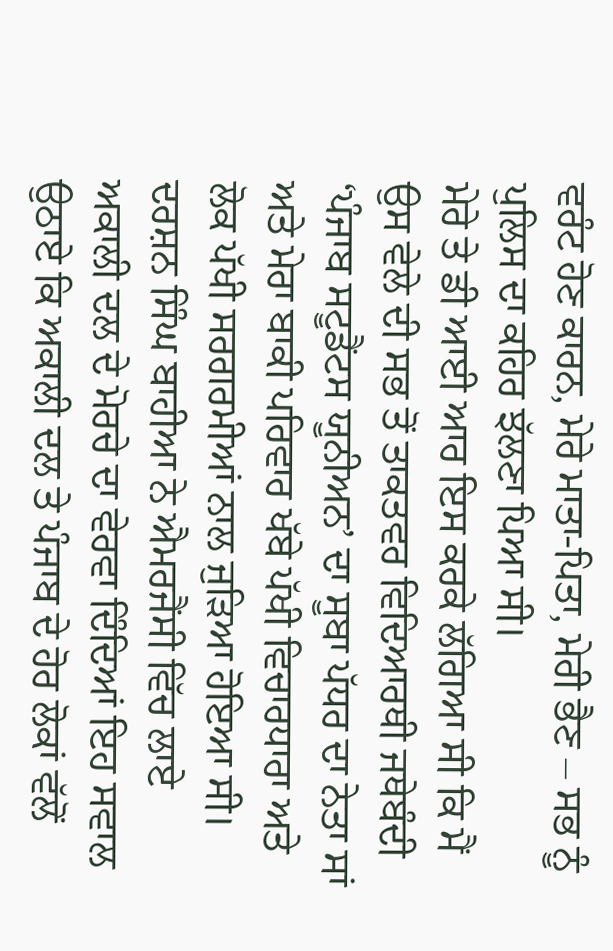ਵਰੰਟ ਹੋਣ ਕਾਰਨ, ਮੇਰੇ ਮਾਤਾ-ਪਿਤਾ, ਮੇਰੀ ਭੈਣ – ਸਭ ਨੂੰ ਪੁਲਿਸ ਦਾ ਕਹਿਰ ਝੱਲਣਾ ਪਿਆ ਸੀ।
ਮੇਰੇ ਤੇ ਡੀ ਆਈ ਆਰ ਇਸ ਕਰਕੇ ਲੱਗਿਆ ਸੀ ਕਿ ਮੈਂ ਉਸ ਵੇਲੇ ਦੀ ਸਭ ਤੋਂ ਤਾਕਤਵਰ ਵਿਦਿਆਰਥੀ ਜਥੇਬੰਦੀ ‘ਪੰਜਾਬ ਸਟੂਡੈਂਟਸ ਯੂਨੀਅਨ’ ਦਾ ਸੂਬਾ ਪੱਧਰ ਦਾ ਨੇਤਾ ਸਾਂ ਅਤੇ ਮੇਰਾ ਬਾਕੀ ਪਰਿਵਾਰ ਖੱਬੇ ਪੱਖੀ ਵਿਚਾਰਧਾਰਾ ਅਤੇ ਲੋਕ ਪੱਖੀ ਸਰਗਰਮੀਆਂ ਨਾਲ ਜੁੜਿਆ ਹੋਇਆ ਸੀ।
ਦਰਸ਼ਨ ਸਿੰਘ ਬਾਹੀਆ ਨੇ ਐਮਰਜੈਂਸੀ ਵਿੱਚ ਲਾਏ ਅਕਾਲੀ ਦਲ ਦੇ ਮੋਰਚੇ ਦਾ ਵੇਰਵਾ ਦਿੰਦਿਆਂ ਇਹ ਸਵਾਲ ਉਠਾਏ ਕਿ ਅਕਾਲੀ ਦਲ ਤੇ ਪੰਜਾਬ ਦੇ ਹੋਰ ਲੋਕਾਂ ਵੱਲੋਂ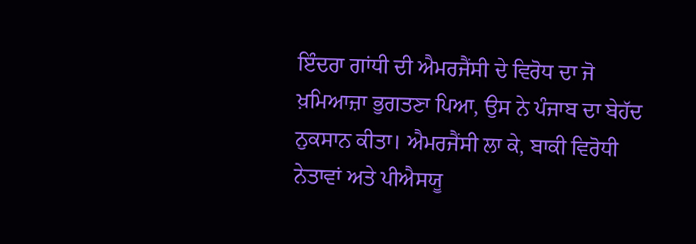ਇੰਦਰਾ ਗਾਂਧੀ ਦੀ ਐਮਰਜੈਂਸੀ ਦੇ ਵਿਰੋਧ ਦਾ ਜੋ ਖ਼ਮਿਆਜ਼ਾ ਭੁਗਤਣਾ ਪਿਆ, ਉਸ ਨੇ ਪੰਜਾਬ ਦਾ ਬੇਹੱਦ ਨੁਕਸਾਨ ਕੀਤਾ। ਐਮਰਜੈਂਸੀ ਲਾ ਕੇ, ਬਾਕੀ ਵਿਰੋਧੀ ਨੇਤਾਵਾਂ ਅਤੇ ਪੀਐਸਯੂ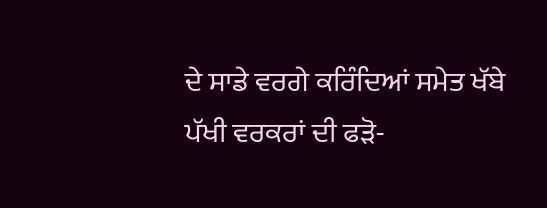ਦੇ ਸਾਡੇ ਵਰਗੇ ਕਰਿੰਦਿਆਂ ਸਮੇਤ ਖੱਬੇ ਪੱਖੀ ਵਰਕਰਾਂ ਦੀ ਫੜੋ-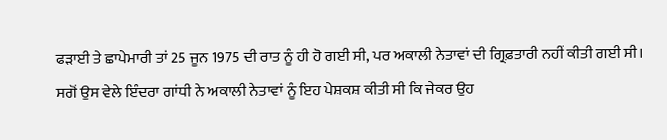ਫੜਾਈ ਤੇ ਛਾਪੇਮਾਰੀ ਤਾਂ 25 ਜੂਨ 1975 ਦੀ ਰਾਤ ਨੂੰ ਹੀ ਹੋ ਗਈ ਸੀ, ਪਰ ਅਕਾਲੀ ਨੇਤਾਵਾਂ ਦੀ ਗ੍ਰਿਫ਼ਤਾਰੀ ਨਹੀਂ ਕੀਤੀ ਗਈ ਸੀ।
ਸਗੋਂ ਉਸ ਵੇਲੇ ਇੰਦਰਾ ਗਾਂਧੀ ਨੇ ਅਕਾਲੀ ਨੇਤਾਵਾਂ ਨੂੰ ਇਹ ਪੇਸ਼ਕਸ਼ ਕੀਤੀ ਸੀ ਕਿ ਜੇਕਰ ਉਹ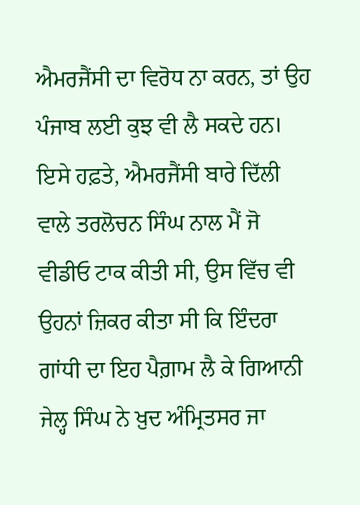ਐਮਰਜੈਂਸੀ ਦਾ ਵਿਰੋਧ ਨਾ ਕਰਨ, ਤਾਂ ਉਹ ਪੰਜਾਬ ਲਈ ਕੁਝ ਵੀ ਲੈ ਸਕਦੇ ਹਨ।
ਇਸੇ ਹਫ਼ਤੇ, ਐਮਰਜੈਂਸੀ ਬਾਰੇ ਦਿੱਲੀ ਵਾਲੇ ਤਰਲੋਚਨ ਸਿੰਘ ਨਾਲ ਮੈਂ ਜੋ ਵੀਡੀਓ ਟਾਕ ਕੀਤੀ ਸੀ, ਉਸ ਵਿੱਚ ਵੀ ਉਹਨਾਂ ਜ਼ਿਕਰ ਕੀਤਾ ਸੀ ਕਿ ਇੰਦਰਾ ਗਾਂਧੀ ਦਾ ਇਹ ਪੈਗ਼ਾਮ ਲੈ ਕੇ ਗਿਆਨੀ ਜੇਲ੍ਹ ਸਿੰਘ ਨੇ ਖ਼ੁਦ ਅੰਮ੍ਰਿਤਸਰ ਜਾ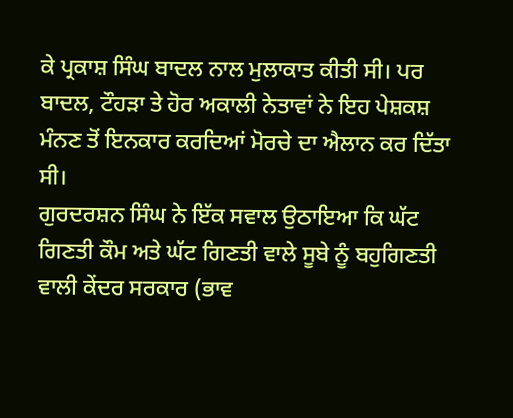ਕੇ ਪ੍ਰਕਾਸ਼ ਸਿੰਘ ਬਾਦਲ ਨਾਲ ਮੁਲਾਕਾਤ ਕੀਤੀ ਸੀ। ਪਰ ਬਾਦਲ, ਟੌਹੜਾ ਤੇ ਹੋਰ ਅਕਾਲੀ ਨੇਤਾਵਾਂ ਨੇ ਇਹ ਪੇਸ਼ਕਸ਼ ਮੰਨਣ ਤੋਂ ਇਨਕਾਰ ਕਰਦਿਆਂ ਮੋਰਚੇ ਦਾ ਐਲਾਨ ਕਰ ਦਿੱਤਾ ਸੀ।
ਗੁਰਦਰਸ਼ਨ ਸਿੰਘ ਨੇ ਇੱਕ ਸਵਾਲ ਉਠਾਇਆ ਕਿ ਘੱਟ ਗਿਣਤੀ ਕੌਮ ਅਤੇ ਘੱਟ ਗਿਣਤੀ ਵਾਲੇ ਸੂਬੇ ਨੂੰ ਬਹੁਗਿਣਤੀ ਵਾਲੀ ਕੇਂਦਰ ਸਰਕਾਰ (ਭਾਵ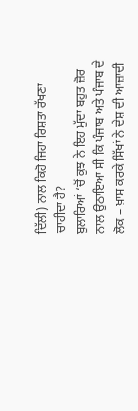ਦਿੱਲੀ) ਨਾਲ ਕਿਹੋ ਜਿਹਾ ਰਿਸ਼ਤਾ ਰੱਖਣਾ ਚਾਹੀਦਾ ਹੈ?
ਬੁਲਾਰਿਆਂ ‘ਚੋਂ ਕੁਝ ਨੇ ਇਹ ਮੁੱਦਾ ਬਹੁਤ ਜ਼ੋਰ ਨਾਲ ਉਠਾਇਆ ਸੀ ਕਿ ਪੰਜਾਬ ਅਤੇ ਪੰਜਾਬ ਦੇ ਲੋਕ – ਖ਼ਾਸ ਕਰਕੇ ਸਿੱਖਾਂ ਨੇ ਦੇਸ਼ ਦੀ ਆਜ਼ਾਦੀ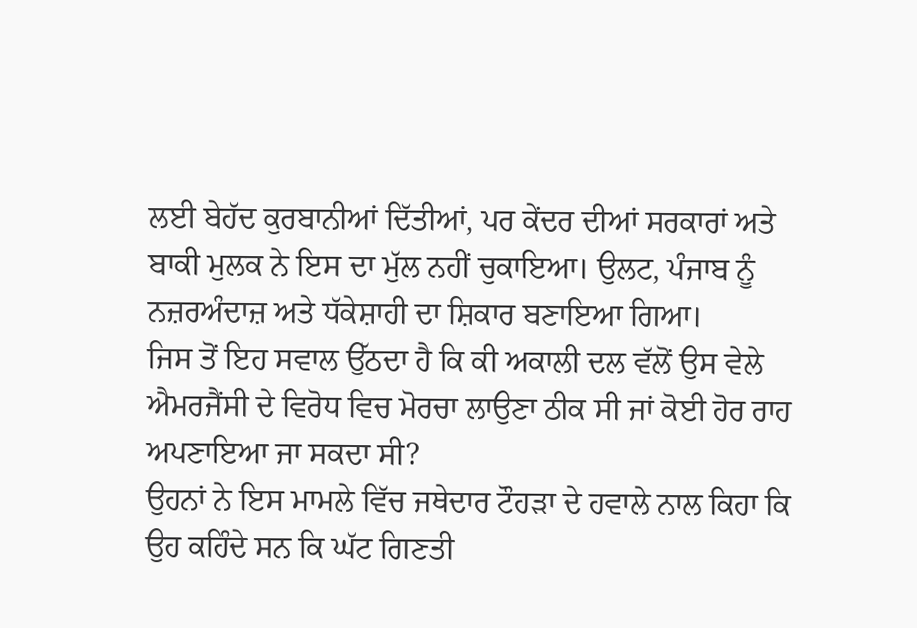ਲਈ ਬੇਹੱਦ ਕੁਰਬਾਨੀਆਂ ਦਿੱਤੀਆਂ, ਪਰ ਕੇਂਦਰ ਦੀਆਂ ਸਰਕਾਰਾਂ ਅਤੇ ਬਾਕੀ ਮੁਲਕ ਨੇ ਇਸ ਦਾ ਮੁੱਲ ਨਹੀਂ ਚੁਕਾਇਆ। ਉਲਟ, ਪੰਜਾਬ ਨੂੰ ਨਜ਼ਰਅੰਦਾਜ਼ ਅਤੇ ਧੱਕੇਸ਼ਾਹੀ ਦਾ ਸ਼ਿਕਾਰ ਬਣਾਇਆ ਗਿਆ।
ਜਿਸ ਤੋਂ ਇਹ ਸਵਾਲ ਉੱਠਦਾ ਹੈ ਕਿ ਕੀ ਅਕਾਲੀ ਦਲ ਵੱਲੋਂ ਉਸ ਵੇਲੇ ਐਮਰਜੈਂਸੀ ਦੇ ਵਿਰੋਧ ਵਿਚ ਮੋਰਚਾ ਲਾਉਣਾ ਠੀਕ ਸੀ ਜਾਂ ਕੋਈ ਹੋਰ ਰਾਹ ਅਪਣਾਇਆ ਜਾ ਸਕਦਾ ਸੀ?
ਉਹਨਾਂ ਨੇ ਇਸ ਮਾਮਲੇ ਵਿੱਚ ਜਥੇਦਾਰ ਟੌਹੜਾ ਦੇ ਹਵਾਲੇ ਨਾਲ ਕਿਹਾ ਕਿ ਉਹ ਕਹਿੰਦੇ ਸਨ ਕਿ ਘੱਟ ਗਿਣਤੀ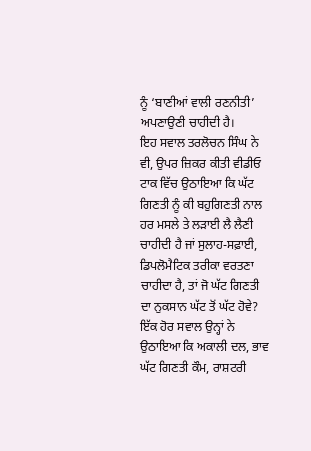ਨੂੰ ‘ਬਾਣੀਆਂ ਵਾਲੀ ਰਣਨੀਤੀ’ ਅਪਣਾਉਣੀ ਚਾਹੀਦੀ ਹੈ।
ਇਹ ਸਵਾਲ ਤਰਲੋਚਨ ਸਿੰਘ ਨੇ ਵੀ, ਉਪਰ ਜ਼ਿਕਰ ਕੀਤੀ ਵੀਡੀਓ ਟਾਕ ਵਿੱਚ ਉਠਾਇਆ ਕਿ ਘੱਟ ਗਿਣਤੀ ਨੂੰ ਕੀ ਬਹੁਗਿਣਤੀ ਨਾਲ ਹਰ ਮਸਲੇ ਤੇ ਲੜਾਈ ਲੈ ਲੈਣੀ ਚਾਹੀਦੀ ਹੈ ਜਾਂ ਸੁਲਾਹ-ਸਫ਼ਾਈ, ਡਿਪਲੋਮੈਟਿਕ ਤਰੀਕਾ ਵਰਤਣਾ ਚਾਹੀਦਾ ਹੈ, ਤਾਂ ਜੋ ਘੱਟ ਗਿਣਤੀ ਦਾ ਨੁਕਸਾਨ ਘੱਟ ਤੋਂ ਘੱਟ ਹੋਵੇ?
ਇੱਕ ਹੋਰ ਸਵਾਲ ਉਨ੍ਹਾਂ ਨੇ ਉਠਾਇਆ ਕਿ ਅਕਾਲੀ ਦਲ, ਭਾਵ ਘੱਟ ਗਿਣਤੀ ਕੌਮ, ਰਾਸ਼ਟਰੀ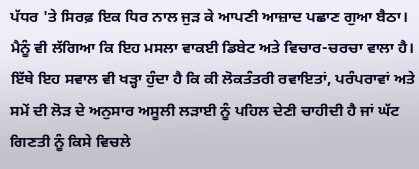ਪੱਧਰ 'ਤੇ ਸਿਰਫ਼ ਇਕ ਧਿਰ ਨਾਲ ਜੁੜ ਕੇ ਆਪਣੀ ਆਜ਼ਾਦ ਪਛਾਣ ਗੁਆ ਬੈਠਾ।
ਮੈਨੂੰ ਵੀ ਲੱਗਿਆ ਕਿ ਇਹ ਮਸਲਾ ਵਾਕਈ ਡਿਬੇਟ ਅਤੇ ਵਿਚਾਰ-ਚਰਚਾ ਵਾਲਾ ਹੈ। ਇੱਥੇ ਇਹ ਸਵਾਲ ਵੀ ਖੜ੍ਹਾ ਹੁੰਦਾ ਹੈ ਕਿ ਕੀ ਲੋਕਤੰਤਰੀ ਰਵਾਇਤਾਂ, ਪਰੰਪਰਾਵਾਂ ਅਤੇ ਸਮੇਂ ਦੀ ਲੋੜ ਦੇ ਅਨੁਸਾਰ ਅਸੂਲੀ ਲੜਾਈ ਨੂੰ ਪਹਿਲ ਦੇਣੀ ਚਾਹੀਦੀ ਹੈ ਜਾਂ ਘੱਟ ਗਿਣਤੀ ਨੂੰ ਕਿਸੇ ਵਿਚਲੇ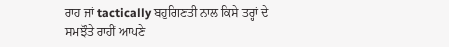ਰਾਹ ਜਾਂ tactically ਬਹੁਗਿਣਤੀ ਨਾਲ ਕਿਸੇ ਤਰ੍ਹਾਂ ਦੇ ਸਮਝੌਤੇ ਰਾਹੀਂ ਆਪਣੇ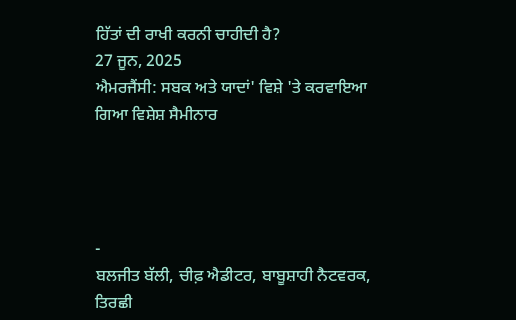ਹਿੱਤਾਂ ਦੀ ਰਾਖੀ ਕਰਨੀ ਚਾਹੀਦੀ ਹੈ?
27 ਜੂਨ, 2025
ਐਮਰਜੈਂਸੀ: ਸਬਕ ਅਤੇ ਯਾਦਾਂ' ਵਿਸ਼ੇ 'ਤੇ ਕਰਵਾਇਆ ਗਿਆ ਵਿਸ਼ੇਸ਼ ਸੈਮੀਨਾਰ




-
ਬਲਜੀਤ ਬੱਲੀ, ਚੀਫ਼ ਐਡੀਟਰ, ਬਾਬੂਸ਼ਾਹੀ ਨੈਟਵਰਕ, ਤਿਰਛੀ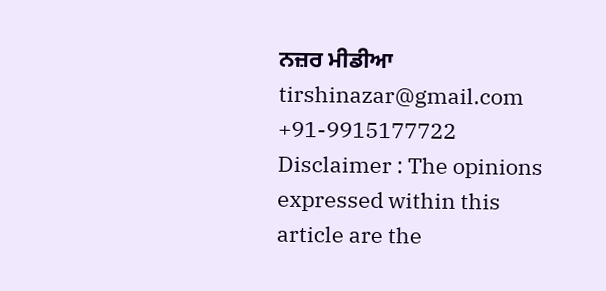ਨਜ਼ਰ ਮੀਡੀਆ
tirshinazar@gmail.com
+91-9915177722
Disclaimer : The opinions expressed within this article are the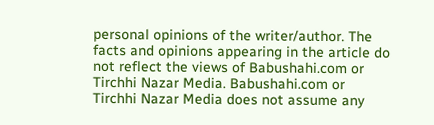personal opinions of the writer/author. The facts and opinions appearing in the article do not reflect the views of Babushahi.com or Tirchhi Nazar Media. Babushahi.com or Tirchhi Nazar Media does not assume any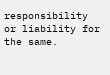responsibility or liability for the same.